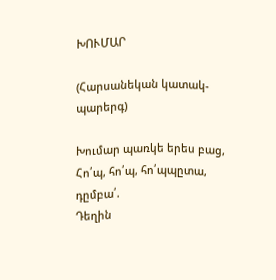ԽՈՒՄԱՐ

(Հարսանեկան կատակ-պարերգ)

Խումար պառկե երես բաց,
Հո՛պ, հո՛պ, հո՛պպըտա, դըմբա՛.
Դեղին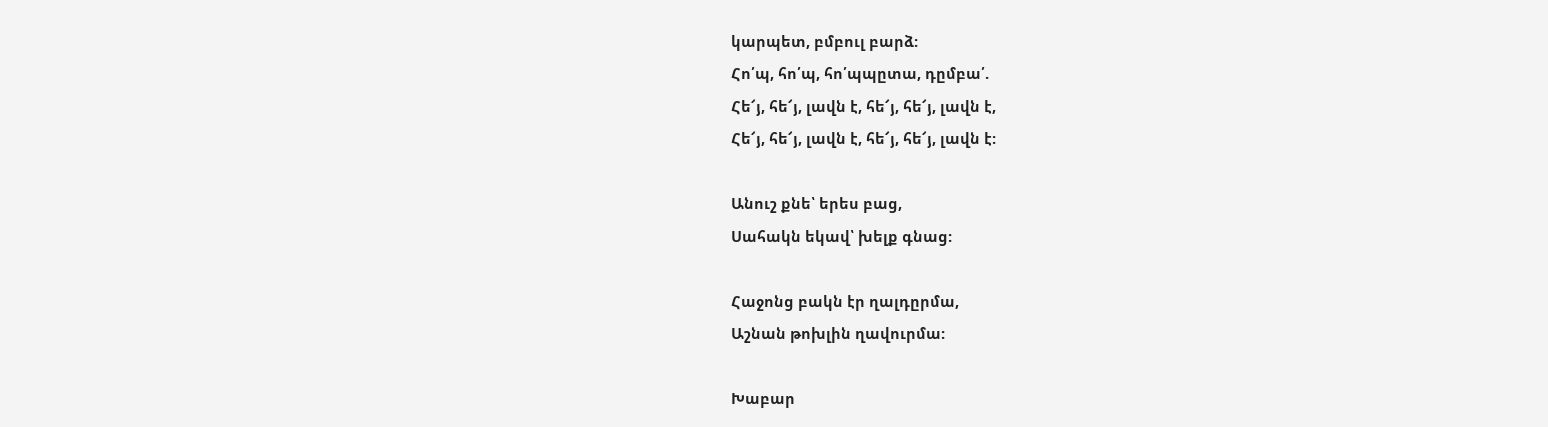կարպետ, բմբուլ բարձ:
Հո՛պ, հո՛պ, հո՛պպըտա, դըմբա՛.
Հե՜յ, հե՜յ, լավն է, հե՜յ, հե՜յ, լավն է,
Հե՜յ, հե՜յ, լավն է, հե՜յ, հե՜յ, լավն է:

Անուշ քնե՝ երես բաց,
Սահակն եկավ՝ խելք գնաց:

Հաջոնց բակն էր ղալդըրմա,
Աշնան թոխլին ղավուրմա:

Խաբար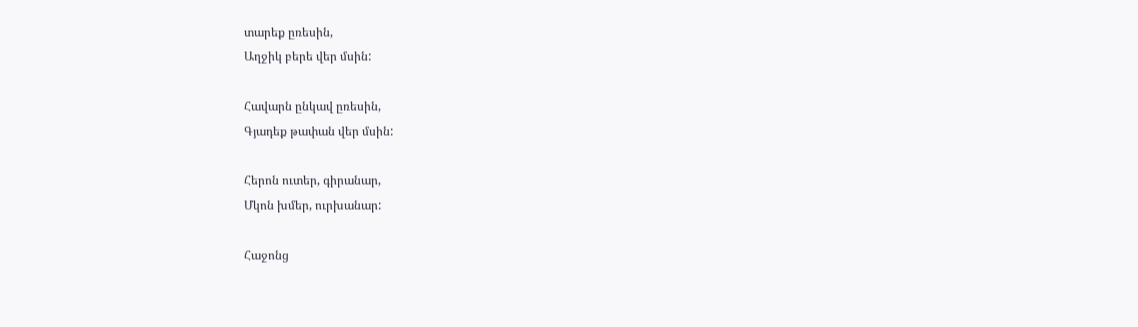տարեք ըռեսին,
Աղջիկ բերե վեր մսին:

Հավարն ընկավ ըռեսին,
Գյադեք թափան վեր մսին:

Հերոն ուտեր, գիրանար,
Մկոն խմեր, ուրխանար:

Հաջոնց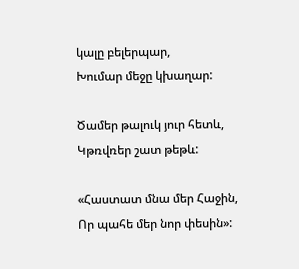կալը բելերպար,
Խումար մեջը կխաղար:

Ծամեր թալուկ յուր հետև,
Կթռվռեր շատ թեթև:

«Հաստատ մնա մեր Հաջին,
Որ պահե մեր նոր փեսին»: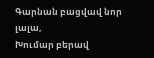Գարնան բացվավ նոր լալա,
Խումար բերավ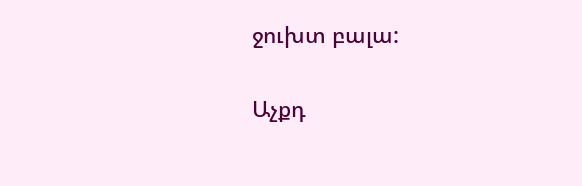ջուխտ բալա:

Աչքդ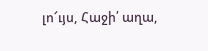լո՜ւյս, Հաջի՛ աղա,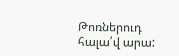Թոռներուդ հալա՛վ արա: